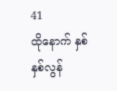41
ထိုနောက် နှစ်နှစ်လွန်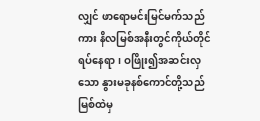လျှင် ဖာရောမင်းမြင်မက်သည်ကား နိလမြစ်အနီးတွင်ကိုယ်တိုင်ရပ်နေရာ၊ ဝဖြိုး၍အဆင်းလှသော နွားမခုနစ်ကောင်တို့သည် မြစ်ထဲမှ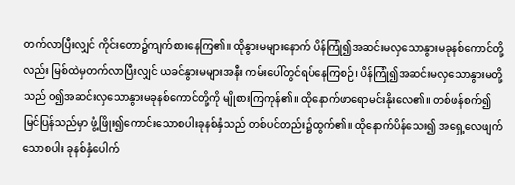တက်လာပြီးလျှင် ကိုင်းတော၌ကျက်စားနေကြ၏။ ထိုနွားမများနောက် ပိန်ကြုံ၍အဆင်းမလှသောနွားမခုနစ်ကောင်တို့လည်း မြစ်ထဲမှတက်လာပြီးလျှင် ယခင်နွားမများအနီး ကမ်းပေါ်တွင်ရပ်နေကြစဉ်၊ ပိန်ကြုံ၍အဆင်းမလှသောနွားမတို့သည် ၀၍အဆင်းလှသောနွားမခုနစ်ကောင်တို့ကို မျိုစားကြကုန်၏။ ထိုနောက်ဖာရောမင်းနိုးလေ၏။ တစ်ဖန်စက်၍မြင်ပြန်သည်မှာ ဖွံ့ဖြိုး၍ကောင်းသောစပါးခုနစ်နှံသည် တစ်ပင်တည်း၌ထွက်၏။ ထိုနောက်ပိန်သေး၍ အရှေ့လေဖျက်သောစပါး ခုနစ်နှံပေါက်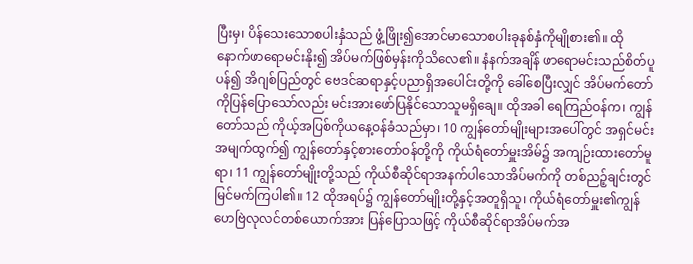ပြီးမှ၊ ပိန်သေးသောစပါးနှံသည် ဖွံ့ဖြိုး၍အောင်မာသောစပါးခုနစ်နှံကိုမျိုစား၏။ ထိုနောက်ဖာရောမင်းနိုး၍ အိပ်မက်ဖြစ်မှန်းကိုသိလေ၏။ နံနက်အချိန် ဖာရောမင်းသည်စိတ်ပူပန်၍ အိဂျစ်ပြည်တွင် ဗေဒင်ဆရာနှင့်ပညာရှိအပေါင်းတို့ကို ခေါ်စေပြီးလျှင် အိပ်မက်တော်ကိုပြန်ပြောသော်လည်း မင်းအားဖော်ပြနိုင်သောသူမရှိချေ။ ထိုအခါ ရေကြည်ဝန်က၊ ကျွန်တော်သည် ကိုယ့်အပြစ်ကိုယနေ့ဝန်ခံသည်မှာ၊ 10 ကျွန်တော်မျိုးများအပေါ်တွင် အရှင်မင်းအမျက်ထွက်၍ ကျွန်တော်နှင့်စားတော်ဝန်တို့ကို ကိုယ်ရံတော်မှူးအိမ်၌ အကျဉ်းထားတော်မူရာ၊ 11 ကျွန်တော်မျိုးတို့သည် ကိုယ်စီဆိုင်ရာအနက်ပါသောအိပ်မက်ကို တစ်ညဉ့်ချင်းတွင်မြင်မက်ကြပါ၏။ 12 ထိုအရပ်၌ ကျွန်တော်မျိုးတို့နှင့်အတူရှိသူ၊ ကိုယ်ရံတော်မှူး၏ကျွန်ဟေဗြဲလုလင်တစ်ယောက်အား ပြန်ပြောသဖြင့် ကိုယ်စီဆိုင်ရာအိပ်မက်အ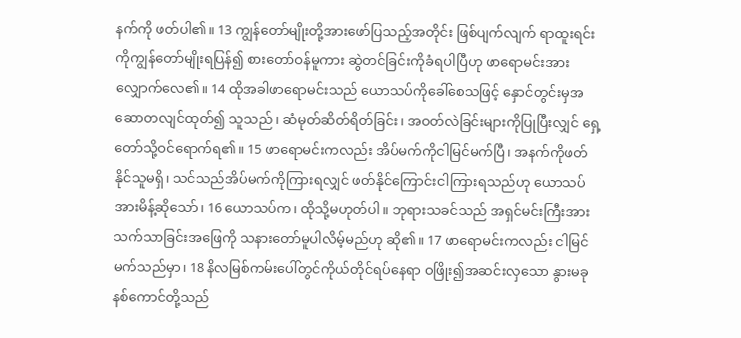နက်ကို ဖတ်ပါ၏။ 13 ကျွန်တော်မျိုးတို့အားဖော်ပြသည့်အတိုင်း ဖြစ်ပျက်လျက် ရာထူးရင်းကိုကျွန်တော်မျိုးရပြန်၍ စားတော်ဝန်မူကား ဆွဲတင်ခြင်းကိုခံရပါပြီဟု ဖာရောမင်းအားလျှောက်လေ၏။ 14 ထိုအခါဖာရောမင်းသည် ယောသပ်ကိုခေါ်စေသဖြင့် နှောင်တွင်းမှအဆောတလျင်ထုတ်၍ သူသည်၊ ဆံမုတ်ဆိတ်ရိတ်ခြင်း၊ အဝတ်လဲခြင်းများကိုပြုပြီးလျှင် ရှေ့တော်သို့ဝင်ရောက်ရ၏။ 15 ဖာရောမင်းကလည်း အိပ်မက်ကိုငါမြင်မက်ပြီ၊ အနက်ကိုဖတ်နိုင်သူမရှိ၊ သင်သည်အိပ်မက်ကိုကြားရလျှင် ဖတ်နိုင်ကြောင်းငါကြားရသည်ဟု ယောသပ်အားမိန့်ဆိုသော်၊ 16 ယောသပ်က၊ ထိုသို့မဟုတ်ပါ။ ဘုရားသခင်သည် အရှင်မင်းကြီးအား သက်သာခြင်းအဖြေကို သနားတော်မူပါလိမ့်မည်ဟု ဆို၏။ 17 ဖာရောမင်းကလည်း ငါမြင်မက်သည်မှာ၊ 18 နိလမြစ်ကမ်းပေါ်တွင်ကိုယ်တိုင်ရပ်နေရာ ဝဖြိုး၍အဆင်းလှသော နွားမခုနစ်ကောင်တို့သည်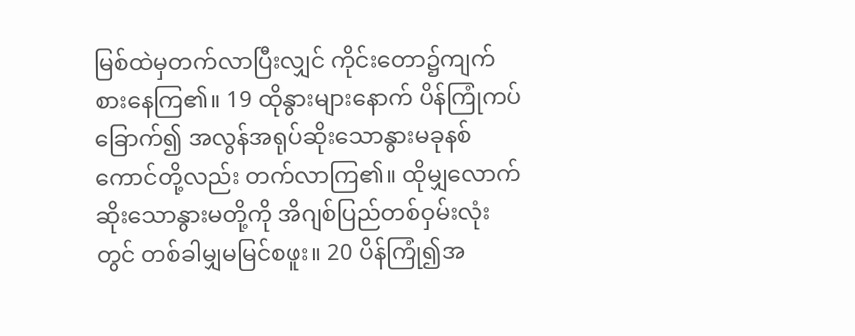မြစ်ထဲမှတက်လာပြီးလျှင် ကိုင်းတော၌ကျက်စားနေကြ၏။ 19 ထိုနွားများနောက် ပိန်ကြုံကပ်ခြောက်၍ အလွန်အရုပ်ဆိုးသောနွားမခုနစ်ကောင်တို့လည်း တက်လာကြ၏။ ထိုမျှလောက်ဆိုးသောနွားမတို့ကို အိဂျစ်ပြည်တစ်ဝှမ်းလုံးတွင် တစ်ခါမျှမမြင်စဖူး။ 20 ပိန်ကြုံ၍အ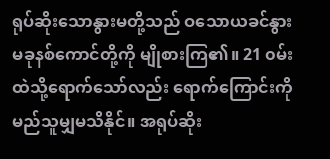ရုပ်ဆိုးသောနွားမတို့သည် ဝသောယခင်နွားမခုနစ်ကောင်တို့ကို မျိုစားကြ၏။ 21 ၀မ်းထဲသို့ရောက်သော်လည်း ရောက်ကြောင်းကိုမည်သူမျှမသိနိုင်။ အရုပ်ဆိုး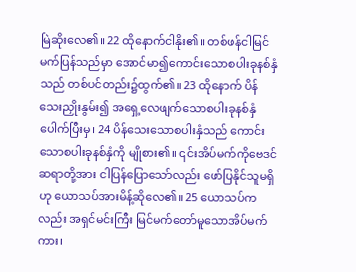မြဲဆိုးလေ၏။ 22 ထိုနောက်ငါနိုး၏။ တစ်ဖန်ငါမြင်မက်ပြန်သည်မှာ အောင်မာ၍ကောင်းသောစပါးခုနစ်နှံသည် တစ်ပင်တည်း၌ထွက်၏။ 23 ထိုနောက် ပိန်သေးညှိုးနွမ်း၍ အရှေ့လေဖျက်သောစပါးခုနစ်နှံပေါက်ပြီးမှ၊ 24 ပိန်သေးသောစပါးနှံသည် ကောင်းသောစပါးခုနစ်နှံကို မျိုစား၏။ ၎င်းအိပ်မက်ကိုဗေဒင်ဆရာတို့အား ငါပြန်ပြောသော်လည်း ဖော်ပြနိုင်သူမရှိဟု ယောသပ်အားမိန့်ဆိုလေ၏။ 25 ယောသပ်ကလည်း အရှင်မင်းကြီး မြင်မက်တော်မူသောအိပ်မက်ကား၊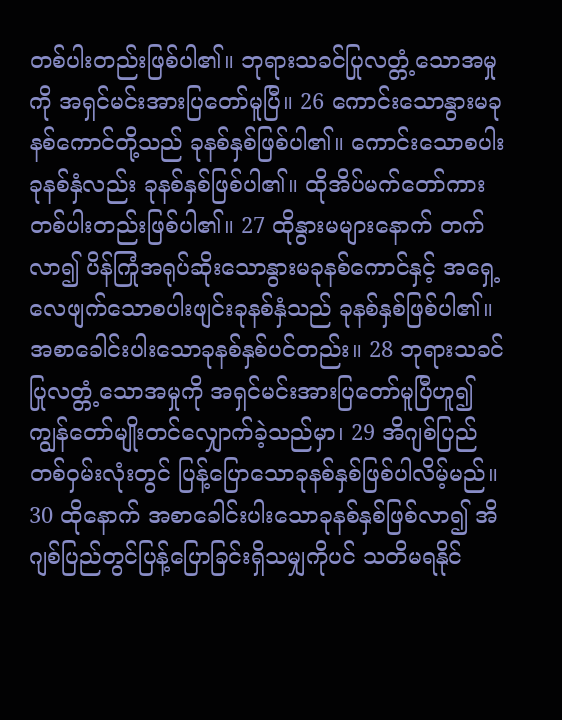တစ်ပါးတည်းဖြစ်ပါ၏။ ဘုရားသခင်ပြုလတ္တံ့သောအမှုကို အရှင်မင်းအားပြတော်မူပြီ။ 26 ကောင်းသောနွားမခုနစ်ကောင်တို့သည် ခုနစ်နှစ်ဖြစ်ပါ၏။ ကောင်းသောစပါးခုနစ်နှံလည်း ခုနစ်နှစ်ဖြစ်ပါ၏။ ထိုအိပ်မက်တော်ကား တစ်ပါးတည်းဖြစ်ပါ၏။ 27 ထိုနွားမများနောက် တက်လာ၍ ပိန်ကြုံအရုပ်ဆိုးသောနွားမခုနစ်ကောင်နှင့် အရှေ့လေဖျက်သောစပါးဖျင်းခုနစ်နှံသည် ခုနစ်နှစ်ဖြစ်ပါ၏။ အစာခေါင်းပါးသောခုနစ်နှစ်ပင်တည်း။ 28 ဘုရားသခင်ပြုလတ္တံ့သောအမှုကို အရှင်မင်းအားပြတော်မူပြီဟူ၍ ကျွန်တော်မျိုးတင်လျှောက်ခဲ့သည်မှာ၊ 29 အိဂျစ်ပြည်တစ်ဝှမ်းလုံးတွင် ပြန့်ပြောသောခုနစ်နှစ်ဖြစ်ပါလိမ့်မည်။ 30 ထိုနောက် အစာခေါင်းပါးသောခုနစ်နှစ်ဖြစ်လာ၍ အိဂျစ်ပြည်တွင်ပြန့်ပြောခြင်းရှိသမျှကိုပင် သတိမရနိုင်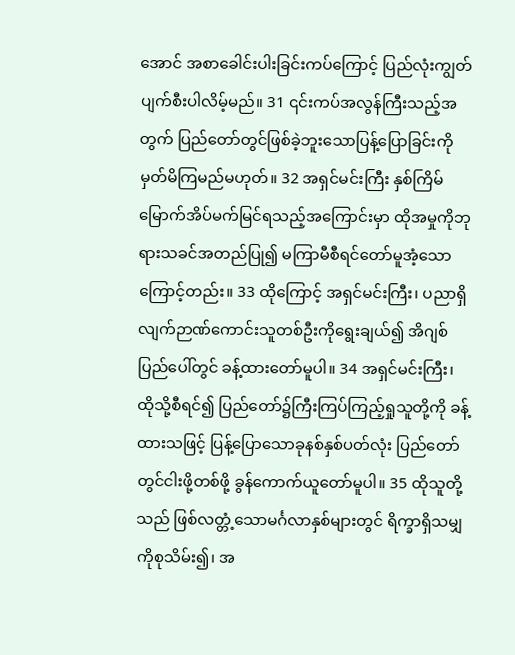အောင် အစာခေါင်းပါးခြင်းကပ်ကြောင့် ပြည်လုံးကျွတ်ပျက်စီးပါလိမ့်မည်။ 31 ၎င်းကပ်အလွန်ကြီးသည့်အတွက် ပြည်တော်တွင်ဖြစ်ခဲ့ဘူးသောပြန့်ပြောခြင်းကို မှတ်မိကြမည်မဟုတ်။ 32 အရှင်မင်းကြီး နှစ်ကြိမ်မြောက်အိပ်မက်မြင်ရသည့်အကြောင်းမှာ ထိုအမှုကိုဘုရားသခင်အတည်ပြု၍ မကြာမီစီရင်တော်မူအံ့သောကြောင့်တည်း။ 33 ထိုကြောင့် အရှင်မင်းကြီး၊ ပညာရှိလျက်ဉာဏ်ကောင်းသူတစ်ဦးကိုရွေးချယ်၍ အိဂျစ်ပြည်ပေါ်တွင် ခန့်ထားတော်မူပါ။ 34 အရှင်မင်းကြီး၊ ထိုသို့စီရင်၍ ပြည်တော်၌ကြီးကြပ်ကြည့်ရှုသူတို့ကို ခန့်ထားသဖြင့် ပြန့်ပြောသောခုနစ်နှစ်ပတ်လုံး ပြည်တော်တွင်ငါးဖို့တစ်ဖို့ ခွန်ကောက်ယူတော်မူပါ။ 35 ထိုသူတို့သည် ဖြစ်လတ္တံ့သောမင်္ဂလာနှစ်များတွင် ရိက္ခာရှိသမျှကိုစုသိမ်း၍၊ အ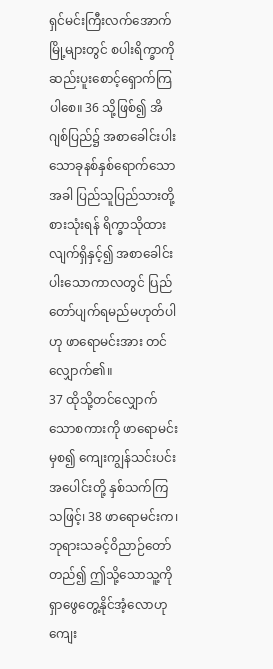ရှင်မင်းကြီးလက်အောက်မြို့များတွင် စပါးရိက္ခာကိုဆည်းပူးစောင့်ရှောက်ကြပါစေ။ 36 သို့ဖြစ်၍ အိဂျစ်ပြည်၌ အစာခေါင်းပါးသောခုနစ်နှစ်ရောက်သောအခါ ပြည်သူပြည်သားတို့စားသုံးရန် ရိက္ခာသိုထားလျက်ရှိနှင့်၍ အစာခေါင်းပါးသောကာလတွင် ပြည်တော်ပျက်ရမည်မဟုတ်ပါဟု ဖာရောမင်းအား တင်လျှောက်၏။
37 ထိုသို့တင်လျှောက်သောစကားကို ဖာရောမင်းမှစ၍ ကျေးကျွန်သင်းပင်းအပေါင်းတို့ နှစ်သက်ကြသဖြင့်၊ 38 ဖာရောမင်းက၊ ဘုရားသခင့်ဝိညာဉ်တော်တည်၍ ဤသို့သောသူ့ကို ရှာဖွေတွေ့နိုင်အံ့လောဟု ကျေး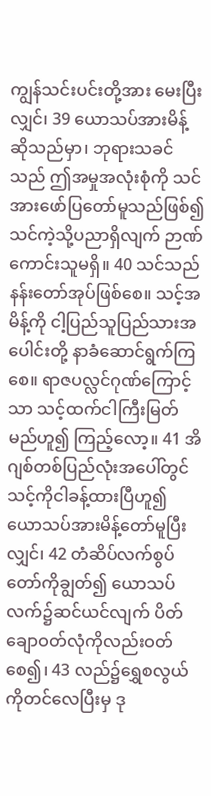ကျွန်သင်းပင်းတို့အား မေးပြီးလျှင်၊ 39 ယောသပ်အားမိန့်ဆိုသည်မှာ၊ ဘုရားသခင်သည် ဤအမှုအလုံးစုံကို သင်အားဖော်ပြတော်မူသည်ဖြစ်၍ သင်ကဲ့သို့ပညာရှိလျက် ဉာဏ်ကောင်းသူမရှိ။ 40 သင်သည်နန်းတော်အုပ်ဖြစ်စေ။ သင့်အမိန့်ကို ငါ့ပြည်သူပြည်သားအပေါင်းတို့ နာခံဆောင်ရွက်ကြစေ။ ရာဇပလ္လင်ဂုဏ်ကြောင့်သာ သင့်ထက်ငါကြီးမြတ်မည်ဟူ၍ ကြည့်လော့။ 41 အိဂျစ်တစ်ပြည်လုံးအပေါ်တွင် သင့်ကိုငါခန့်ထားပြီဟူ၍ ယောသပ်အားမိန့်တော်မူပြီးလျှင်၊ 42 တံဆိပ်လက်စွပ်တော်ကိုချွတ်၍ ယောသပ်လက်၌ဆင်ယင်လျက် ပိတ်ချောဝတ်လုံကိုလည်းဝတ်စေ၍၊ 43 လည်၌ရွှေစလွယ်ကိုတင်လေပြီးမှ ဒု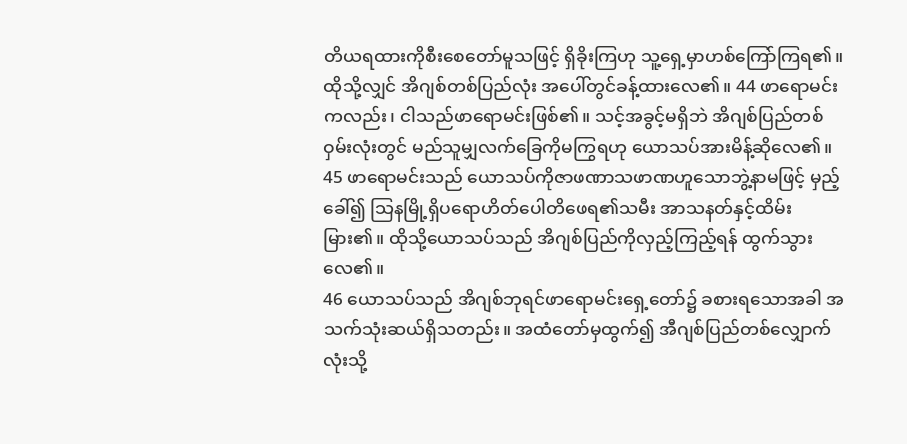တိယရထားကိုစီးစေတော်မူသဖြင့် ရှိခိုးကြဟု သူ့ရှေ့မှာဟစ်ကြော်ကြရ၏။ ထိုသို့လျှင် အိဂျစ်တစ်ပြည်လုံး အပေါ်တွင်ခန့်ထားလေ၏။ 44 ဖာရောမင်းကလည်း၊ ငါသည်ဖာရောမင်းဖြစ်၏။ သင့်အခွင့်မရှိဘဲ အိဂျစ်ပြည်တစ်ဝှမ်းလုံးတွင် မည်သူမျှလက်ခြေကိုမကြွရဟု ယောသပ်အားမိန့်ဆိုလေ၏။ 45 ဖာရောမင်းသည် ယောသပ်ကိုဇာဖဏာသဖာဏဟူသောဘွဲ့နာမဖြင့် မှည့်ခေါ်၍ သြနမြို့ရှိပရောဟိတ်ပေါတိဖေရ၏သမီး အာသနတ်နှင့်ထိမ်းမြား၏။ ထိုသို့ယောသပ်သည် အိဂျစ်ပြည်ကိုလှည့်ကြည့်ရန် ထွက်သွားလေ၏။
46 ယောသပ်သည် အိဂျစ်ဘုရင်ဖာရောမင်းရှေ့တော်၌ ခစားရသောအခါ အသက်သုံးဆယ်ရှိသတည်း။ အထံတော်မှထွက်၍ အီဂျစ်ပြည်တစ်လျှောက်လုံးသို့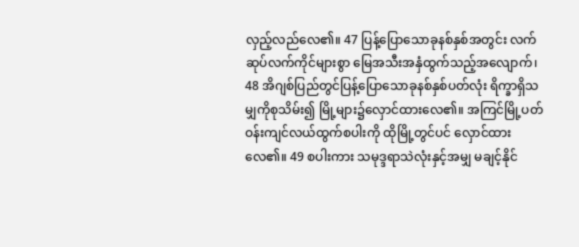လှည့်လည်လေ၏။ 47 ပြန့်ပြောသောခုနစ်နှစ်အတွင်း လက်ဆုပ်လက်ကိုင်များစွာ မြေအသီးအနှံထွက်သည့်အလျောက်၊ 48 အိဂျစ်ပြည်တွင်ပြန့်ပြောသောခုနစ်နှစ်ပတ်လုံး ရိက္ခာရှိသမျှကိုစုသိမ်း၍ မြို့များ၌လှောင်ထားလေ၏။ အကြင်မြို့ပတ်ဝန်းကျင်လယ်ထွက်စပါးကို ထိုမြို့တွင်ပင် လှောင်ထားလေ၏။ 49 စပါးကား သမုဒ္ဒရာသဲလုံးနှင့်အမျှ မချင့်နိုင်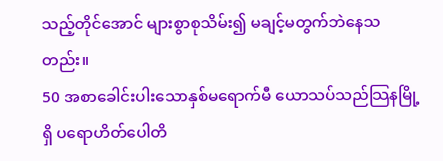သည့်တိုင်အောင် များစွာစုသိမ်း၍ မချင့်မတွက်ဘဲနေသတည်း။
50 အစာခေါင်းပါးသောနှစ်မရောက်မီ ယောသပ်သည်သြနမြို့ရှိ ပရောဟိတ်ပေါတိ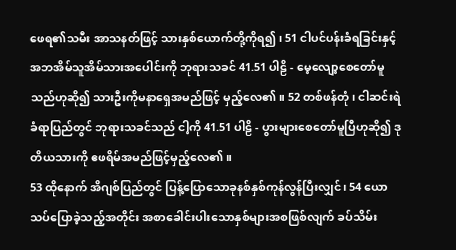ဖေရ၏သမီး အာသနတ်ဖြင့် သားနှစ်ယောက်တို့ကိုရ၍၊ 51 ငါပင်ပန်းခံရခြင်းနှင့် အဘအိမ်သူအိမ်သားအပေါင်းကို ဘုရားသခင် 41.51 ပါဠိ - မေ့လျော့စေတော်မူသည်ဟုဆို၍ သားဦးကိုမနာရှေအမည်ဖြင့် မှည့်လေ၏။ 52 တစ်ဖန်တုံ၊ ငါဆင်းရဲခံရာပြည်တွင် ဘုရားသခင်သည် ငါ့ကို 41.51 ပါဠိ - ပွားများစေတော်မူပြီဟုဆို၍ ဒုတိယသားကို ဧဖရိမ်အမည်ဖြင့်မှည့်လေ၏။
53 ထိုနောက် အိဂျစ်ပြည်တွင် ပြန့်ပြောသောခုနစ်နှစ်ကုန်လွန်ပြီးလျှင်၊ 54 ယောသပ်ပြောခဲ့သည့်အတိုင်း အစာခေါင်းပါးသောနှစ်များအစဖြစ်လျက် ခပ်သိမ်း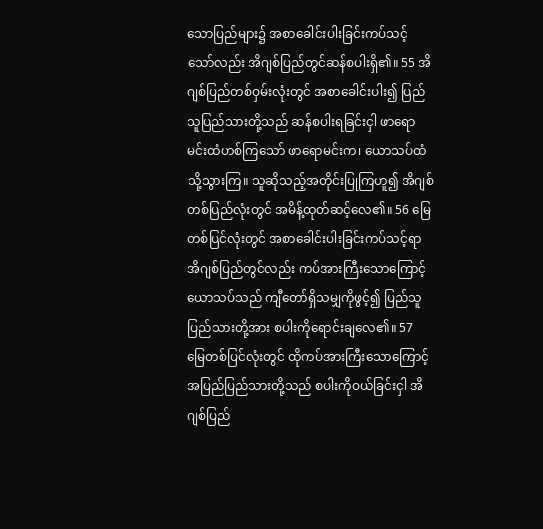သောပြည်များ၌ အစာခေါင်းပါးခြင်းကပ်သင့်သော်လည်း အိဂျစ်ပြည်တွင်ဆန်စပါးရှိ၏။ 55 အိဂျစ်ပြည်တစ်ဝှမ်းလုံးတွင် အစာခေါင်းပါး၍ ပြည်သူပြည်သားတို့သည် ဆန်စပါးရခြင်းငှါ ဖာရောမင်းထံဟစ်ကြသော် ဖာရောမင်းက၊ ယောသပ်ထံသို့သွားကြ။ သူဆိုသည့်အတိုင်းပြုကြဟူ၍ အိဂျစ်တစ်ပြည်လုံးတွင် အမိန့်ထုတ်ဆင့်လေ၏။ 56 မြေတစ်ပြင်လုံးတွင် အစာခေါင်းပါးခြင်းကပ်သင့်ရာ အိဂျစ်ပြည်တွင်လည်း ကပ်အားကြီးသောကြောင့် ယောသပ်သည် ကျီတော်ရှိသမျှကိုဖွင့်၍ ပြည်သူပြည်သားတို့အား စပါးကိုရောင်းချလေ၏။ 57 မြေတစ်ပြင်လုံးတွင် ထိုကပ်အားကြီးသောကြောင့် အပြည်ပြည်သားတို့သည် စပါးကိုဝယ်ခြင်းငှါ အိဂျစ်ပြည်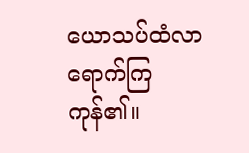ယောသပ်ထံလာရောက်ကြကုန်၏။